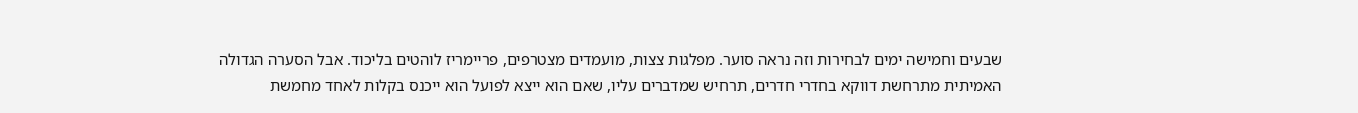שבעים וחמישה ימים לבחירות וזה נראה סוער. מפלגות צצות, מועמדים מצטרפים, פריימריז לוהטים בליכוד. אבל הסערה הגדולה האמיתית מתרחשת דווקא בחדרי חדרים, תרחיש שמדברים עליו, שאם הוא ייצא לפועל הוא ייכנס בקלות לאחד מחמשת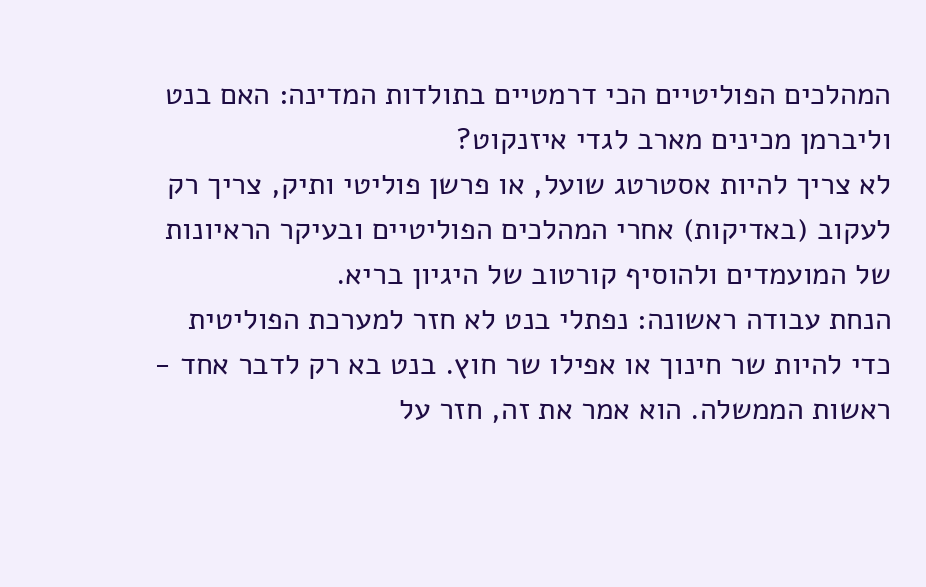המהלכים הפוליטיים הכי דרמטיים בתולדות המדינה: האם בנט וליברמן מכינים מארב לגדי איזנקוט?
לא צריך להיות אסטרטג שועל, או פרשן פוליטי ותיק, צריך רק לעקוב (באדיקות) אחרי המהלכים הפוליטיים ובעיקר הראיונות של המועמדים ולהוסיף קורטוב של היגיון בריא.
הנחת עבודה ראשונה: נפתלי בנט לא חזר למערכת הפוליטית כדי להיות שר חינוך או אפילו שר חוץ. בנט בא רק לדבר אחד - ראשות הממשלה. הוא אמר את זה, חזר על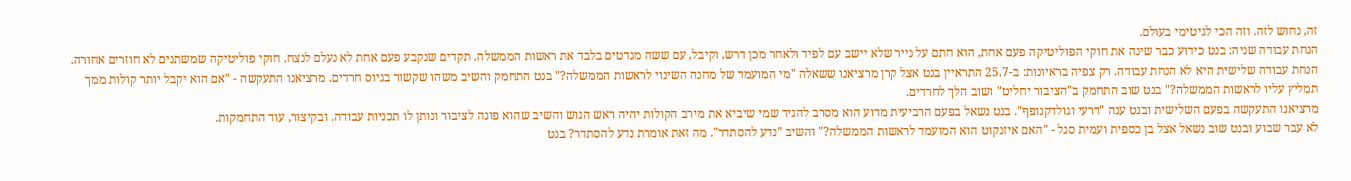זה, נחוש לזה. וזה הכי לגיטימי בעולם.
הנחת עבודה שניה: בנט כידוע כבר שינה את חוקי הפוליטיקה פעם אחת, הוא חתם על נייר שלא יישב עם לפיד ולאחר מכן דרש, וקיבל, עם ששה מנדטים בלבד את ראשות הממשלה. תקדים שנקבע פעם אחת לא נעלם לנצח. חוקי פוליטיקה שמשתנים לא חוזרים אחורה.
הנחת עבודה שלישית היא לא הנחת עבודה. רק צפיה בראיונות: ב-25.7 התראיין בנט אצל קרן מרציאנו ששאלה "מי המועמד של מחנה השינוי לראשות הממשלה?" בנט התחמק והשיב משהו שקשור בגיוס חרדים. מרציאנו התעקשה - "אם הוא יקבל יותר קולות ממך תמליץ עליו לראשות הממשלה?" בנט שוב התחמק ב"הציבור יחליט" ושוב הלך לחרדים.
מרציאנו התעקשה בפעם השלישית ובנט ענה "דרעי וגולדקנופף". בנט נשאל בפעם הרביעית מדוע הוא מסרב להגיד שמי שיביא את מירב הקולות יהיה ראש הגוש והשיב שהוא פונה לציבור ונותן לו תכניות עבודה. ובקיצור, עוד התחמקות.
לא עבר שבוע ובנט שוב נשאל אצל בן כספית ועמית סגל - "האם איזנקוט הוא המועמד לראשות הממשלה?" והשיב "נדע להסתדר". מה זאת אומרת נדע להסתדר? בנט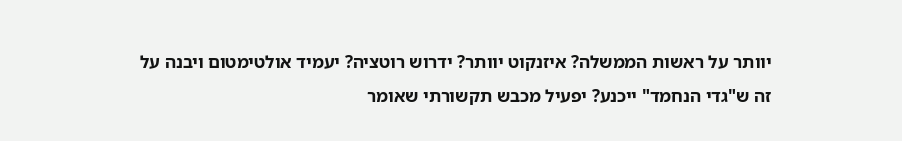יוותר על ראשות הממשלה? איזנקוט יוותר? ידרוש רוטציה? יעמיד אולטימטום ויבנה על זה ש"גדי הנחמד" ייכנע? יפעיל מכבש תקשורתי שאומר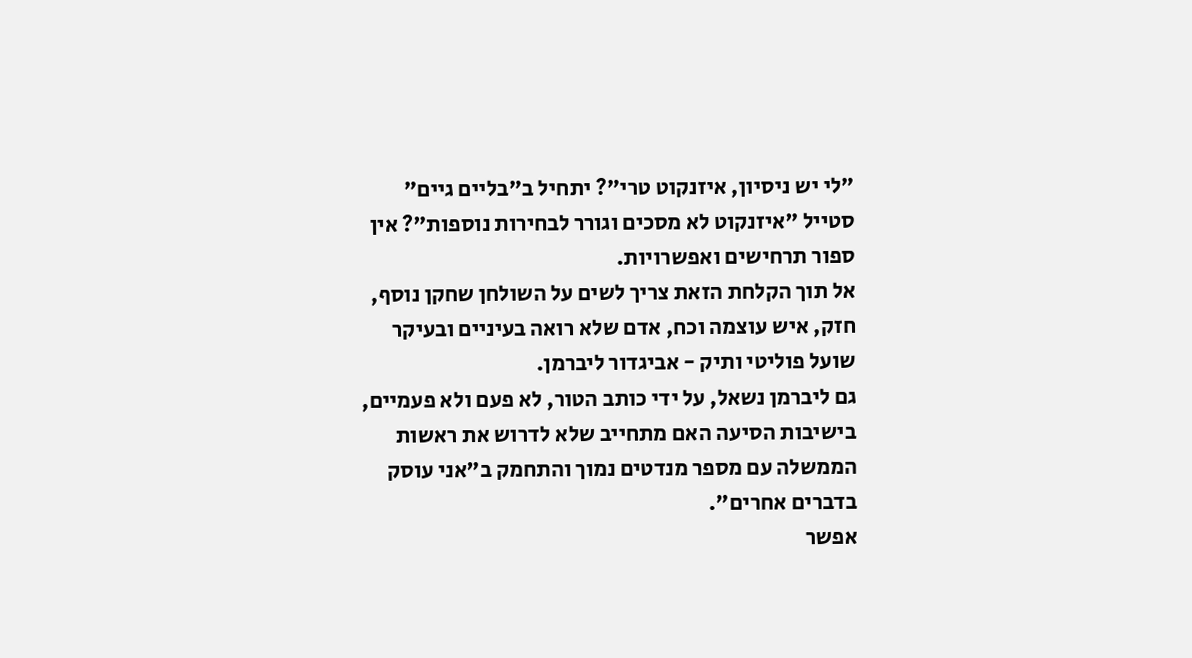"לי יש ניסיון, איזנקוט טרי"? יתחיל ב"בליים גיים" סטייל "איזנקוט לא מסכים וגורר לבחירות נוספות"? אין ספור תרחישים ואפשרויות.
אל תוך הקלחת הזאת צריך לשים על השולחן שחקן נוסף, חזק, איש עוצמה וכח, אדם שלא רואה בעיניים ובעיקר שועל פוליטי ותיק - אביגדור ליברמן.
גם ליברמן נשאל, על ידי כותב הטור, לא פעם ולא פעמיים, בישיבות הסיעה האם מתחייב שלא לדרוש את ראשות הממשלה עם מספר מנדטים נמוך והתחמק ב"אני עוסק בדברים אחרים".
אפשר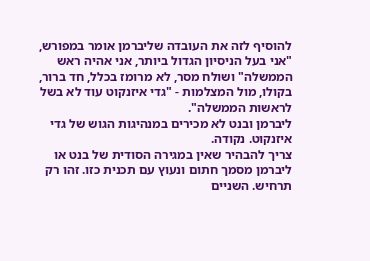להוסיף לזה את העובדה שליברמן אומר במפורש, "אני בעל הניסיון הגדול ביותר, אני אהיה ראש הממשלה" ושולח מסר, לא מרומז בכלל, חד ברור, בקולו, מול המצלמות - "גדי איזנקוט עוד לא בשל לראשות הממשלה".
ליברמן ובנט לא מכירים במנהיגות הגוש של גדי איזנקוט. נקודה.
צריך להבהיר שאין במגירה הסודית של בנט או ליברמן מסמך חתום ונעוץ עם תכנית כזו. זהו רק תרחיש. השניים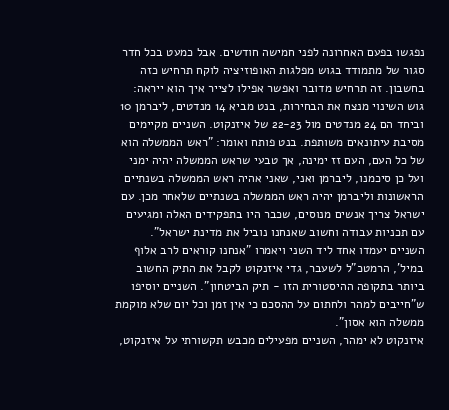נפגשו בפעם האחרונה לפני חמישה חודשים. אבל כמעט בכל חדר סגור של מתמודד בגוש מפלגות האופוזיציה לוקח תרחיש כזה בחשבון. זה תרחיש מדובר ואפשר אפילו לצייר איך הוא ייראה:
גוש השינוי מנצח את הבחירות, בנט מביא 14 מנדטים, ליברמן 10 וביחד הם 24 מנדטים מול 22-23 של איזנקוט. השניים מקיימים מסיבת עיתונאים משותפת. בנט פותח ואומר: "ראש הממשלה הוא של כל העם, העם זז ימינה, אך טבעי שראש הממשלה יהיה ימני ועל כן סיכמנו, ליברמן ואני, שאני אהיה ראש הממשלה בשנתיים הראשונות וליברמן יהיה ראש הממשלה בשנתיים שלאחר מכן. עם ישראל צריך אנשים מנוסים, שכבר היו בתפקידים האלה ומגיעים עם תכניות עבודה וחשוב שאנחנו נוביל את מדינת ישראל".
השניים יעמדו אחד ליד השני ויאמרו "אנחנו קוראים לרב אלוף במיל', הרמטכ"ל לשעבר, גדי איזנקוט לקבל את התיק החשוב ביותר בתקופה ההיסטורית הזו - תיק הביטחון". השניים יוסיפו ש"חייבים למהר ולחתום על ההסכם כי אין זמן וכל יום שלא מוקמת ממשלה הוא אסון".
איזנקוט לא ימהר, השניים מפעילים מכבש תקשורתי על איזנקוט,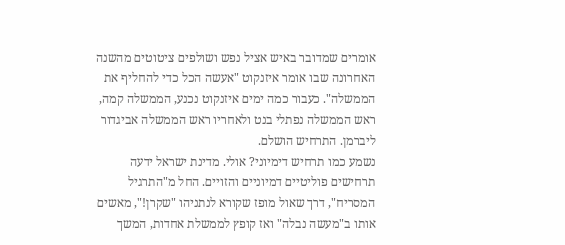אומרים שמדובר באיש אציל נפש ושולפים ציטוטים מהשנה האחרונה שבו אומר איזנקוט "אעשה הכל כדי להחליף את הממשלה". כעבור כמה ימים איזנקוט נכנע, הממשלה קמה, ראש הממשלה נפתלי בנט ולאחריו ראש הממשלה אביגדור ליברמן. התרחיש הושלם.
נשמע כמו תרחיש דימיוני? אולי. מדינת ישראל ידעה תרחישים פוליטיים דמיוניים והזויים. החל מ"התרגיל המסריח", דרך שאול מופז שקורא לנתניהו "שקרן!", מאשים אותו ב"מעשה נבלה" ואז קופץ לממשלת אחדות, המשך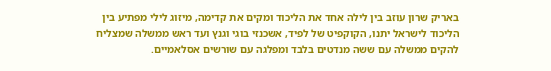באריק שרון עוזב בין לילה אחד את הליכוד ומקים את קדימה, מיזוג לילי מפתיע בין הליכוד לישראל יתנו, הקוקפיט של לפיד, אשכנזי בוגי וגנץ ועד ראש ממשלה שמצליח להקים ממשלה עם ששה מנדטים בלבד ומפלגה עם שורשים אסלאמיים.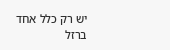יש רק כלל אחד ברזל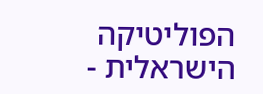הפוליטיקה הישראלית -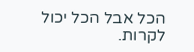הכל אבל הכל יכול לקרות.